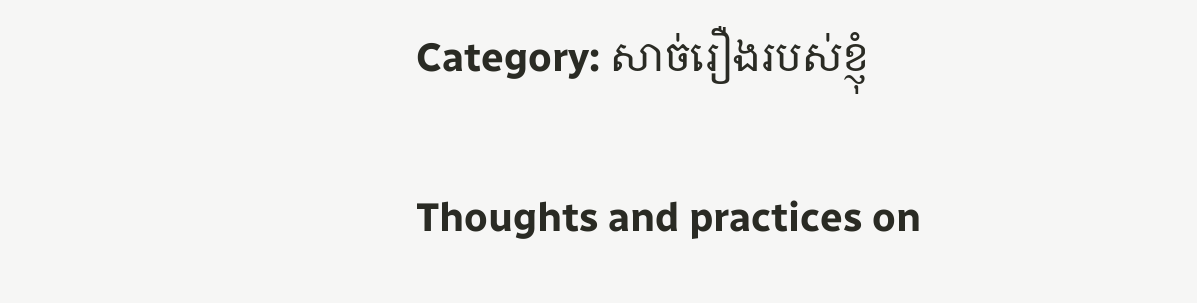Category: សាច់រឿងរបស់ខ្ញុំ

Thoughts and practices on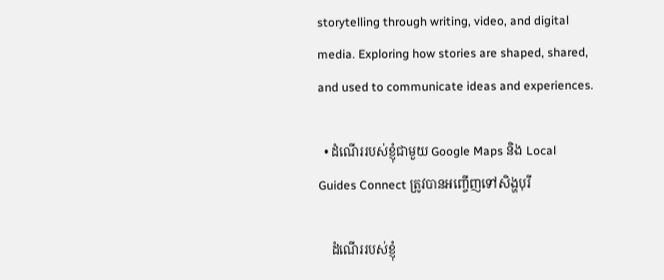storytelling through writing, video, and digital media. Exploring how stories are shaped, shared, and used to communicate ideas and experiences.

  • ដំណើររបស់ខ្ញុំជាមួយ Google Maps និង Local Guides Connect ត្រូវបានអញ្ចើញទៅសិង្ហបុរី

    ដំណើររបស់ខ្ញុំ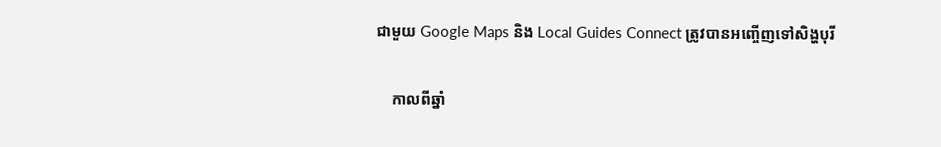ជាមួយ Google Maps និង Local Guides Connect ត្រូវបានអញ្ចើញទៅសិង្ហបុរី

    កាលពីឆ្នាំ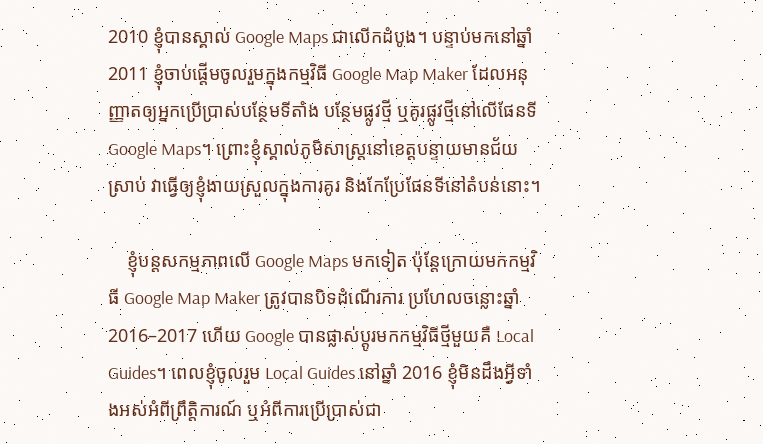2010 ខ្ញុំបានស្គាល់ Google Maps ជាលើកដំបូង។ បន្ទាប់មកនៅឆ្នាំ 2011 ខ្ញុំចាប់ផ្តើមចូលរួមក្នុងកម្មវិធី Google Map Maker ដែលអនុញ្ញាតឲ្យអ្នកប្រើប្រាស់បន្ថែមទីតាំង បន្ថែមផ្លូវថ្មី ឬគូរផ្លូវថ្មីនៅលើផែនទី Google Maps។ ព្រោះខ្ញុំស្គាល់ភូមិសាស្ត្រនៅខេត្តបន្ទាយមានជ័យស្រាប់ វាធ្វើឲ្យខ្ញុំងាយស្រួលក្នុងការគូរ និងកែប្រែផែនទីនៅតំបន់នោះ។

    ខ្ញុំបន្តសកម្មភាពលើ Google Maps មកទៀត ប៉ុន្តែក្រោយមកកម្មវិធី Google Map Maker ត្រូវបានបិទដំណើរការ ប្រហែលចន្លោះឆ្នាំ 2016–2017 ហើយ Google បានផ្លាស់ប្តូរមកកម្មវិធីថ្មីមួយគឺ Local Guides។ ពេលខ្ញុំចូលរួម Local Guides នៅឆ្នាំ 2016 ខ្ញុំមិនដឹងអ្វីទាំងអស់អំពីព្រឹត្តិការណ៍ ឬអំពីការប្រើប្រាស់ជា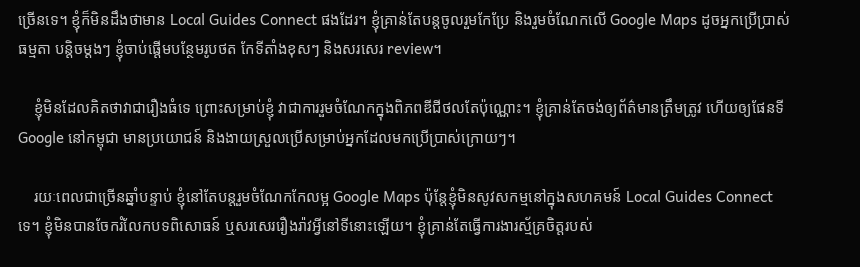ច្រើនទេ។ ខ្ញុំក៏មិនដឹងថាមាន Local Guides Connect ផងដែរ។ ខ្ញុំគ្រាន់តែបន្តចូលរួមកែប្រែ និងរួមចំណែកលើ Google Maps ដូចអ្នកប្រើប្រាស់ធម្មតា បន្តិចម្ដងៗ ខ្ញុំចាប់ផ្តើមបន្ថែមរូបថត កែទីតាំងខុសៗ និងសរសេរ review។

    ខ្ញុំមិនដែលគិតថាវាជារឿងធំទេ ព្រោះសម្រាប់ខ្ញុំ វាជាការរួមចំណែកក្នុងពិភពឌីជីថលតែប៉ុណ្ណោះ។ ខ្ញុំគ្រាន់តែចង់ឲ្យព័ត៌មានត្រឹមត្រូវ ហើយឲ្យផែនទី Google នៅកម្ពុជា មានប្រយោជន៍ និងងាយស្រួលប្រើសម្រាប់អ្នកដែលមកប្រើប្រាស់ក្រោយៗ។

    រយៈពេលជាច្រើនឆ្នាំបន្ទាប់ ខ្ញុំនៅតែបន្តរួមចំណែកកែលម្អ Google Maps ប៉ុន្តែខ្ញុំមិនសូវសកម្មនៅក្នុងសហគមន៍ Local Guides Connect ទេ។ ខ្ញុំមិនបានចែករំលែកបទពិសោធន៍ ឬសរសេររឿងរ៉ាវអ្វីនៅទីនោះឡើយ។ ខ្ញុំគ្រាន់តែធ្វើការងារស្ម័គ្រចិត្តរបស់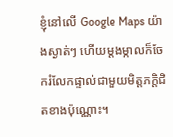ខ្ញុំនៅលើ Google Maps យ៉ាងស្ងាត់ៗ ហើយម្តងម្កាលក៏ចែករំលែកផ្ទាល់ជាមួយមិត្តភក្តិជិតខាងប៉ុណ្ណោះ។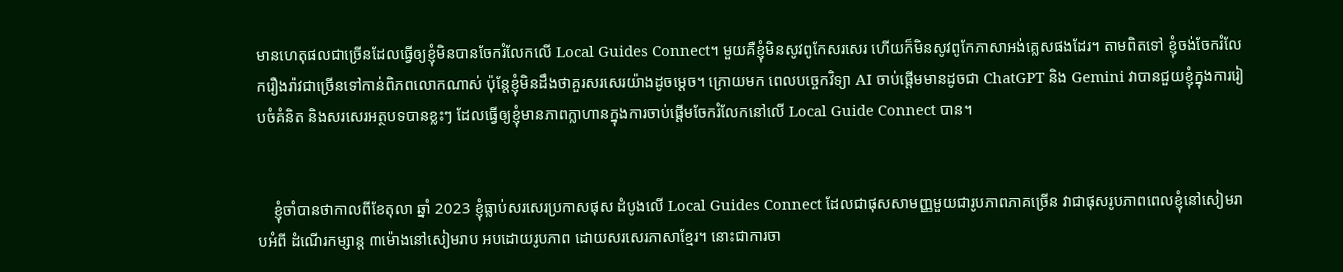មានហេតុផលជាច្រើនដែលធ្វើឲ្យខ្ញុំមិនបានចែករំលែកលើ Local Guides Connect។ មួយគឺខ្ញុំមិនសូវពូកែសរសេរ ហើយក៏មិនសូវពូកែភាសាអង់គ្លេសផងដែរ។ តាមពិតទៅ ខ្ញុំចង់ចែករំលែករឿងរ៉ាវជាច្រើនទៅកាន់ពិភពលោកណាស់ ប៉ុន្តែខ្ញុំមិនដឹងថាគួរសរសេរយ៉ាងដូចម្តេច។ ក្រោយមក ពេលបច្ចេកវិទ្យា AI ចាប់ផ្តើមមានដូចជា ChatGPT និង Gemini វាបានជួយខ្ញុំក្នុងការរៀបចំគំនិត និងសរសេរអត្ថបទបានខ្លះៗ ដែលធ្វើឲ្យខ្ញុំមានភាពក្លាហានក្នុងការចាប់ផ្តើមចែករំលែកនៅលើ Local Guide Connect បាន។


    ខ្ញុំចាំបានថាកាលពីខែតុលា ឆ្នាំ 2023 ខ្ញុំធ្លាប់សរសេរប្រកាសផុស ដំបូងលើ Local Guides Connect ដែលជាផុសសាមញ្ញមួយជារូបភាពភាគច្រើន វាជាផុសរូបភាពពេលខ្ញុំនៅសៀមរាបអំពី ដំណើរកម្សាន្ត ៣ម៉ោងនៅសៀមរាប អបដោយរូបភាព ដោយសរសេរភាសាខ្មែរ។ នោះជាការចា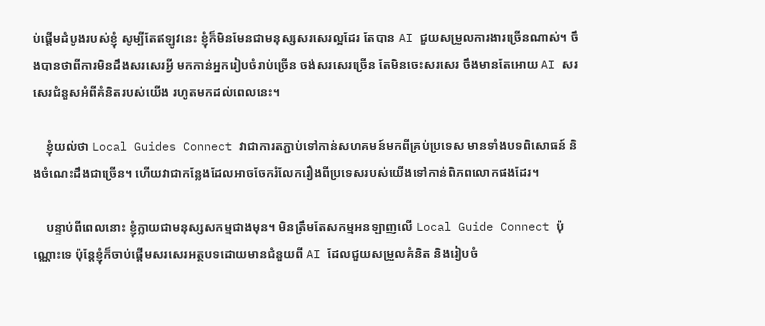ប់ផ្ដើមដំបូងរបស់ខ្ញុំ សូម្បីតែឥឡូវនេះ ខ្ញុំក៏មិនមែនជាមនុស្សសរសេរល្អដែរ តែបាន AI ជួយសម្រួលការងារច្រើនណាស់។ ចឹងបានថាពីការមិនដឹងសរសេរអ្វី មកកាន់អ្នករៀបចំរាប់ច្រើន ចង់សរសេរច្រើន តែមិនចេះសរសេរ ចឹងមានតែអោយ AI សរសេរជំនួសអំពីគំនិតរបស់យើង រហូតមកដល់ពេលនេះ។

    ខ្ញុំយល់ថា Local Guides Connect វាជាការតភ្ជាប់ទៅកាន់សហគមន៍មកពីគ្រប់ប្រទេស មានទាំងបទពិសោធន៍ និងចំណេះដឹងជាច្រើន។ ហើយវាជាកន្លែងដែលអាចចែករំលែករឿងពីប្រទេសរបស់យើងទៅកាន់ពិភពលោកផងដែរ។

    បន្ទាប់ពីពេលនោះ ខ្ញុំក្លាយជាមនុស្សសកម្មជាងមុន។ មិនត្រឹមតែសកម្មអនឡាញលើ Local Guide Connect ប៉ុណ្ណោះទេ ប៉ុន្តែខ្ញុំក៏ចាប់ផ្តើមសរសេរអត្ថបទដោយមានជំនួយពី AI ដែលជួយសម្រួលគំនិត និងរៀបចំ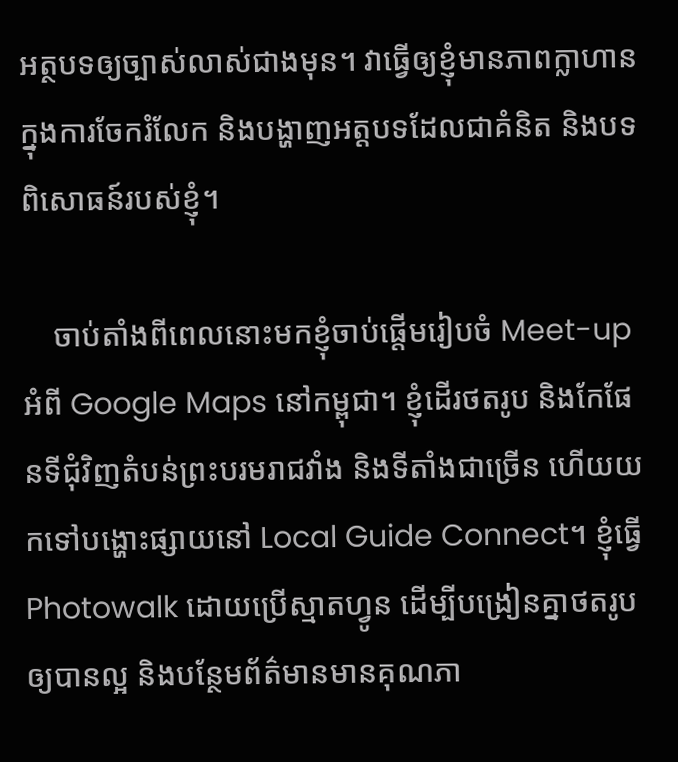អត្ថបទឲ្យច្បាស់លាស់ជាងមុន។ វាធ្វើឲ្យខ្ញុំមានភាពក្លាហានក្នុងការចែករំលែក និងបង្ហាញអត្តបទដែលជាគំនិត និងបទពិសោធន៍របស់ខ្ញុំ។

    ចាប់តាំងពីពេលនោះមកខ្ញុំចាប់ផ្តើមរៀបចំ Meet-up អំពី Google Maps នៅកម្ពុជា។ ខ្ញុំដើរថតរូប និងកែផែនទីជុំវិញតំបន់ព្រះបរមរាជវាំង និងទីតាំងជាច្រើន ហើយយកទៅបង្ហោះផ្សាយនៅ Local Guide Connect។ ខ្ញុំធ្វើ Photowalk ដោយប្រើស្មាតហ្វូន ដើម្បីបង្រៀនគ្នាថតរូបឲ្យបានល្អ និងបន្ថែមព័ត៌មានមានគុណភា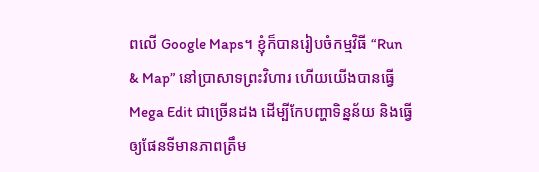ពលើ Google Maps។ ខ្ញុំក៏បានរៀបចំកម្មវិធី “Run & Map” នៅប្រាសាទព្រះវិហារ ហើយយើងបានធ្វើ Mega Edit ជាច្រើនដង ដើម្បីកែបញ្ហាទិន្នន័យ និងធ្វើឲ្យផែនទីមានភាពត្រឹម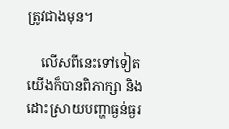ត្រូវជាងមុន។

    លើសពីនេះទៅទៀត យើងក៏បានពិភាក្សា និងដោះស្រាយបញ្ហាធ្ងន់ធ្ងរ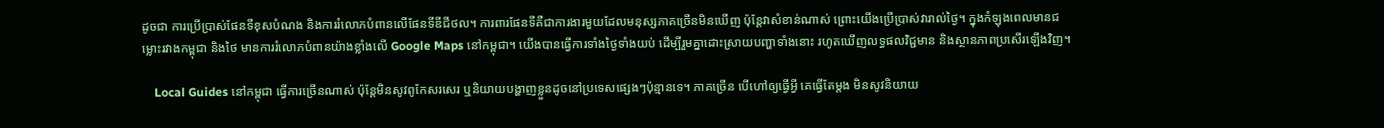ដូចជា ការប្រើប្រាស់ផែនទីខុសបំណង និងការរំលោភបំពានលើផែនទីឌីជីថល។ ការពារផែនទីគឺជាការងារមួយដែលមនុស្សភាគច្រើនមិនឃើញ ប៉ុន្តែវាសំខាន់ណាស់ ព្រោះយើងប្រើប្រាស់វារាល់ថ្ងៃ។ ក្នុងកំឡុងពេលមានជម្លោះរវាងកម្ពុជា និងថៃ មានការរំលោភបំពានយ៉ាងខ្លាំងលើ Google Maps នៅកម្ពុជា។ យើងបានធ្វើការទាំងថ្ងៃទាំងយប់ ដើម្បីរួមគ្នាដោះស្រាយបញ្ហាទាំងនោះ រហូតឃើញលទ្ធផលវិជ្ជមាន និងស្ថានភាពប្រសើរឡើងវិញ។

    Local Guides នៅកម្ពុជា ធ្វើការច្រើនណាស់ ប៉ុន្តែមិនសូវពូកែសរសេរ ឬនិយាយបង្ហាញខ្លួនដូចនៅប្រទេសផ្សេងៗប៉ុន្មានទេ។ ភាគច្រើន បើហៅឲ្យធ្វើអ្វី គេធ្វើតែម្តង មិនសូវនិយាយ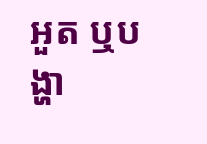អួត ឬបង្ហា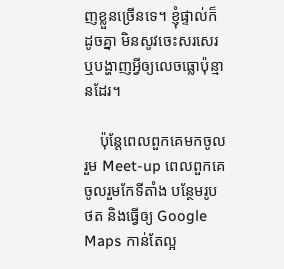ញខ្លួនច្រើនទេ។ ខ្ញុំផ្ទាល់ក៏ដូចគ្នា មិនសូវចេះសរសេរឬបង្ហាញអ្វីឲ្យលេចធ្លោប៉ុន្មានដែរ។

    ប៉ុន្តែពេលពួកគេមកចូលរួម Meet-up ពេលពួកគេចូលរួមកែទីតាំង បន្ថែមរូបថត និងធ្វើឲ្យ Google Maps កាន់តែល្អ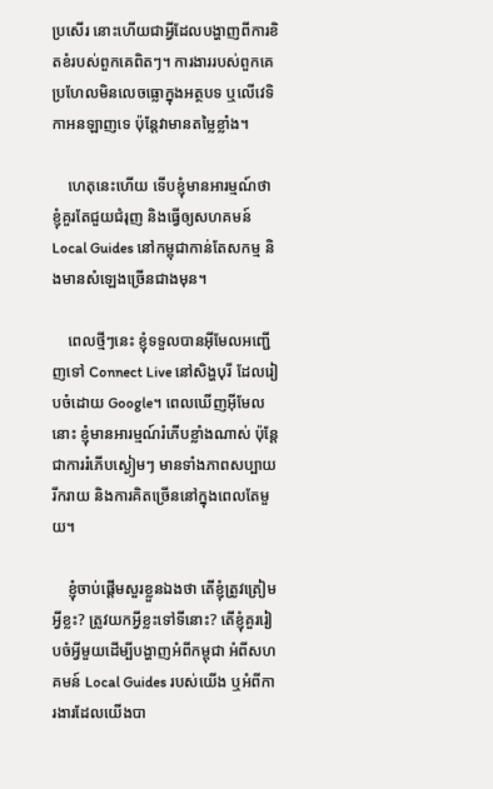ប្រសើរ នោះហើយជាអ្វីដែលបង្ហាញពីការខិតខំរបស់ពួកគេពិតៗ។ ការងាររបស់ពួកគេប្រហែលមិនលេចធ្លោក្នុងអត្ថបទ ឬលើវេទិកាអនឡាញទេ ប៉ុន្តែវាមានតម្លៃខ្លាំង។

    ហេតុនេះហើយ ទើបខ្ញុំមានអារម្មណ៍ថា ខ្ញុំគួរតែជួយជំរុញ និងធ្វើឲ្យសហគមន៍ Local Guides នៅកម្ពុជាកាន់តែសកម្ម និងមានសំឡេងច្រើនជាងមុន។

    ពេលថ្មីៗនេះ ខ្ញុំទទួលបានអ៊ីមែលអញ្ជើញទៅ Connect Live នៅសិង្ហបុរី ដែលរៀបចំដោយ Google។ ពេលឃើញអ៊ីមែលនោះ ខ្ញុំមានអារម្មណ៍រំភើបខ្លាំងណាស់ ប៉ុន្តែជាការរំភើបស្ងៀមៗ មានទាំងភាពសប្បាយរីករាយ និងការគិតច្រើននៅក្នុងពេលតែមួយ។

    ខ្ញុំចាប់ផ្តើមសួរខ្លួនឯងថា តើខ្ញុំត្រូវត្រៀមអ្វីខ្លះ? ត្រូវយកអ្វីខ្លះទៅទីនោះ? តើខ្ញុំគួររៀបចំអ្វីមួយដើម្បីបង្ហាញអំពីកម្ពុជា អំពីសហគមន៍ Local Guides របស់យើង ឬអំពីការងារដែលយើងបា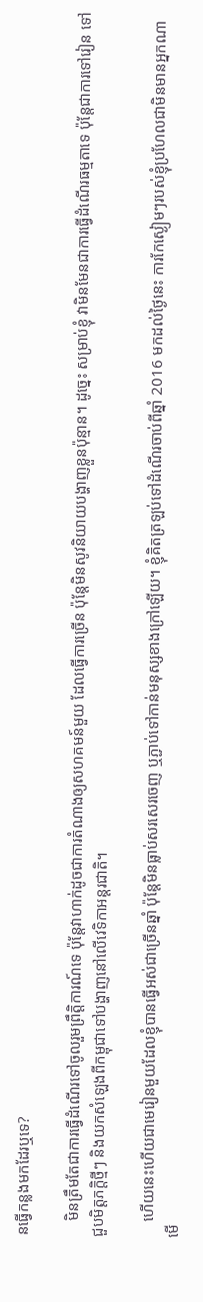នធ្វើកន្លងមកដែរឬទេ?

    មិនត្រឹមតែជាការធ្វើដំណើរទៅចូលរួមព្រឹត្តិការណ៍ទេ ប៉ុន្តែវាហាក់ដូចជាការតំណាងឲ្យសហគមន៍មួយ ដែលធ្វើការច្រើន ប៉ុន្តែមិនសូវនិយាយបង្ហាញខ្លួនប៉ុន្មាន។ ដូច្នេះ សម្រាប់ខ្ញុំ វាមិនមែនជាការធ្វើដំណើរធម្មតាទេ ប៉ុន្តែជាការទៅរៀន ទៅជួបមិត្តភក្តិថ្មីៗ និងយកសំឡេងពីកម្ពុជាទៅបង្ហាញនៅលើវេទិកាអន្តរជាតិ។

    ហើយនេះហើយជាមេរៀនមួយដែលខ្ញុំបានធ្វើអស់ជាច្រើនឆ្នាំ ប៉ុន្តែមិនធ្លាប់សរសេរចេញ ឬភ្ជាប់ទៅកាន់មនុស្សខាងក្រៅឡើយ។ ខ្ញុំគិតត្រឡប់ទៅដំណើរចាប់ពីឆ្នាំ 2016 មកដល់ថ្ងៃនេះ ការកែស្ងៀមៗរបស់ខ្ញុំប្រហែលជាមិនមានអ្នកណាមើ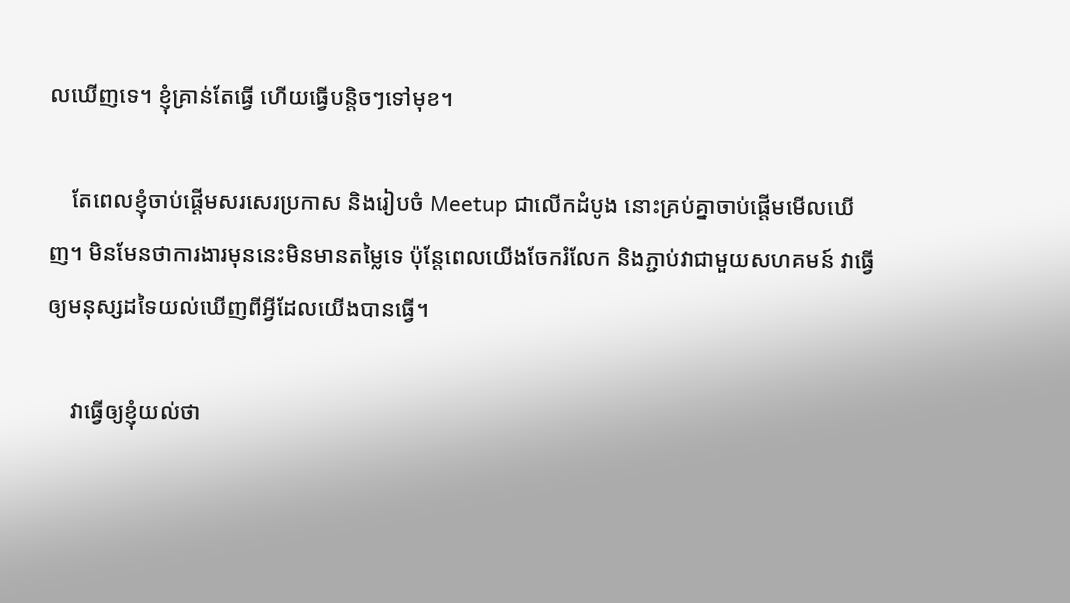លឃើញទេ។ ខ្ញុំគ្រាន់តែធ្វើ ហើយធ្វើបន្តិចៗទៅមុខ។

    តែពេលខ្ញុំចាប់ផ្តើមសរសេរប្រកាស និងរៀបចំ Meetup ជាលើកដំបូង នោះគ្រប់គ្នាចាប់ផ្តើមមើលឃើញ។ មិនមែនថាការងារមុននេះមិនមានតម្លៃទេ ប៉ុន្តែពេលយើងចែករំលែក និងភ្ជាប់វាជាមួយសហគមន៍ វាធ្វើឲ្យមនុស្សដទៃយល់ឃើញពីអ្វីដែលយើងបានធ្វើ។

    វាធ្វើឲ្យខ្ញុំយល់ថា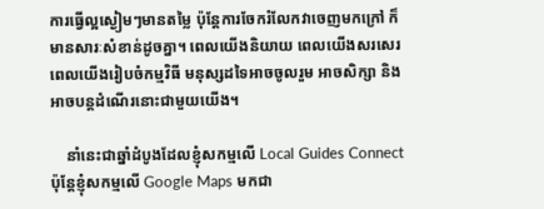ការធ្វើល្អស្ងៀមៗមានតម្លៃ ប៉ុន្តែការចែករំលែកវាចេញមកក្រៅ ក៏មានសារៈសំខាន់ដូចគ្នា។ ពេលយើងនិយាយ ពេលយើងសរសេរ ពេលយើងរៀបចំកម្មវិធី មនុស្សដទៃអាចចូលរួម អាចសិក្សា និងអាចបន្តដំណើរនោះជាមួយយើង។

    នាំនេះជាឆ្នាំដំបូងដែលខ្ញុំសកម្មលើ Local Guides Connect ប៉ុន្តែខ្ញុំសកម្មលើ Google Maps មកជា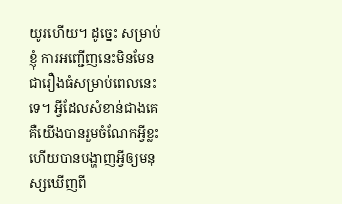យូរហើយ។ ដូច្នេះ សម្រាប់ខ្ញុំ ការអញ្ជើញនេះមិនមែនជារឿងធំសម្រាប់ពេលនេះទេ។ អ្វីដែលសំខាន់ជាងគេ គឺយើងបានរួមចំណែកអ្វីខ្លះ ហើយបានបង្ហាញអ្វីឲ្យមនុស្សឃើញពី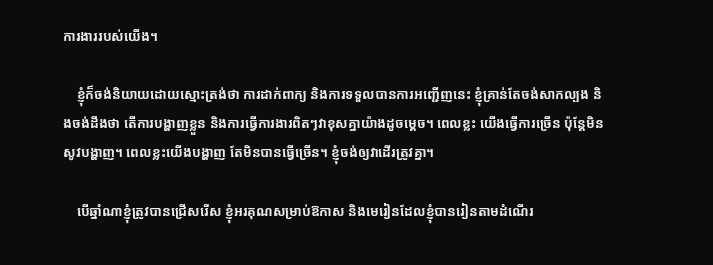ការងាររបស់យើង។

    ខ្ញុំក៏ចង់និយាយដោយស្មោះត្រង់ថា ការដាក់ពាក្យ និងការទទួលបានការអញ្ជើញនេះ ខ្ញុំគ្រាន់តែចង់សាកល្បង និងចង់ដឹងថា តើការបង្ហាញខ្លួន និងការធ្វើការងារពិតៗវាខុសគ្នាយ៉ាងដូចម្តេច។ ពេលខ្លះ យើងធ្វើការច្រើន ប៉ុន្តែមិនសូវបង្ហាញ។ ពេលខ្លះយើងបង្ហាញ តែមិនបានធ្វើច្រើន។ ខ្ញុំចង់ឲ្យវាដើរត្រូវគ្នា។

    បើឆ្នាំណាខ្ញុំត្រូវបានជ្រើសរើស ខ្ញុំអរគុណសម្រាប់ឱកាស និងមេរៀនដែលខ្ញុំបានរៀនតាមដំណើរ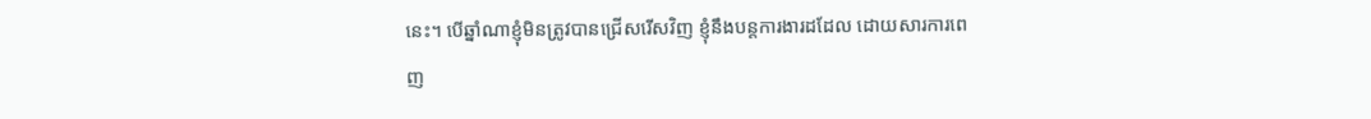នេះ។ បើឆ្នាំណាខ្ញុំមិនត្រូវបានជ្រើសរើសវិញ ខ្ញុំនឹងបន្តការងារដដែល ដោយសារការពេញ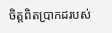ចិត្តពិតប្រាកដរបស់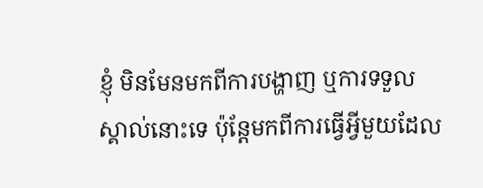ខ្ញុំ មិនមែនមកពីការបង្ហាញ ឬការទទួលស្គាល់នោះទេ ប៉ុន្តែមកពីការធ្វើអ្វីមួយដែល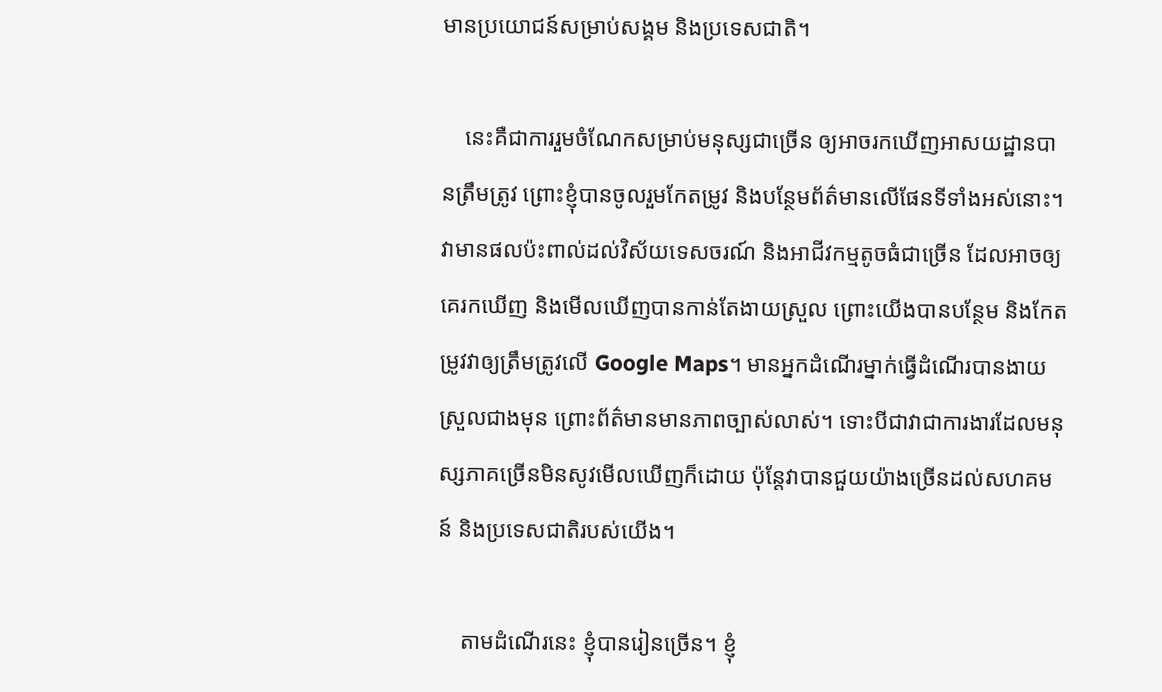មានប្រយោជន៍សម្រាប់សង្គម និងប្រទេសជាតិ។

    នេះគឺជាការរួមចំណែកសម្រាប់មនុស្សជាច្រើន ឲ្យអាចរកឃើញអាសយដ្ឋានបានត្រឹមត្រូវ ព្រោះខ្ញុំបានចូលរួមកែតម្រូវ និងបន្ថែមព័ត៌មានលើផែនទីទាំងអស់នោះ។ វាមានផលប៉ះពាល់ដល់វិស័យទេសចរណ៍ និងអាជីវកម្មតូចធំជាច្រើន ដែលអាចឲ្យគេរកឃើញ និងមើលឃើញបានកាន់តែងាយស្រួល ព្រោះយើងបានបន្ថែម និងកែតម្រូវវាឲ្យត្រឹមត្រូវលើ Google Maps។ មានអ្នកដំណើរម្នាក់ធ្វើដំណើរបានងាយស្រួលជាងមុន ព្រោះព័ត៌មានមានភាពច្បាស់លាស់។ ទោះបីជាវាជាការងារដែលមនុស្សភាគច្រើនមិនសូវមើលឃើញក៏ដោយ ប៉ុន្តែវាបានជួយយ៉ាងច្រើនដល់សហគមន៍ និងប្រទេសជាតិរបស់យើង។

    តាមដំណើរនេះ ខ្ញុំបានរៀនច្រើន។ ខ្ញុំ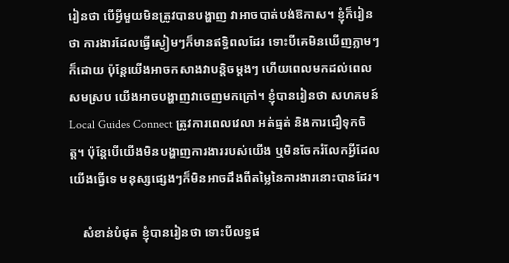រៀនថា បើអ្វីមួយមិនត្រូវបានបង្ហាញ វាអាចបាត់បង់ឱកាស។ ខ្ញុំក៏រៀនថា ការងារដែលធ្វើស្ងៀមៗក៏មានឥទ្ធិពលដែរ ទោះបីគេមិនឃើញភ្លាមៗក៏ដោយ ប៉ុន្តែយើងអាចកសាងវាបន្តិចម្ដងៗ ហើយពេលមកដល់ពេលសមស្រប យើងអាចបង្ហាញវាចេញមកក្រៅ។ ខ្ញុំបានរៀនថា សហគមន៍ Local Guides Connect ត្រូវការពេលវេលា អត់ធ្មត់ និងការជឿទុកចិត្ត។ ប៉ុន្តែបើយើងមិនបង្ហាញការងាររបស់យើង ឬមិនចែករំលែកអ្វីដែលយើងធ្វើទេ មនុស្សផ្សេងៗក៏មិនអាចដឹងពីតម្លៃនៃការងារនោះបានដែរ។

    សំខាន់បំផុត ខ្ញុំបានរៀនថា ទោះបីលទ្ធផ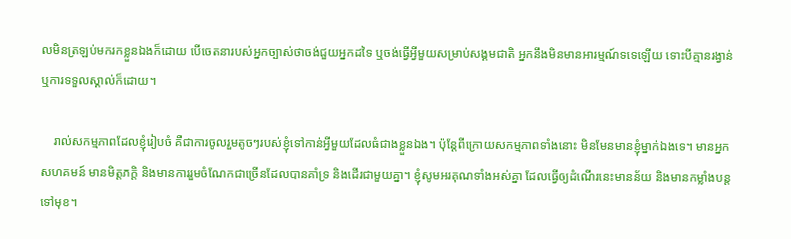លមិនត្រឡប់មករកខ្លួនឯងក៏ដោយ បើចេតនារបស់អ្នកច្បាស់ថាចង់ជួយអ្នកដទៃ ឬចង់ធ្វើអ្វីមួយសម្រាប់សង្គមជាតិ អ្នកនឹងមិនមានអារម្មណ៍ទទេឡើយ ទោះបីគ្មានរង្វាន់ ឬការទទួលស្គាល់ក៏ដោយ។

    រាល់សកម្មភាពដែលខ្ញុំរៀបចំ គឺជាការចូលរួមតូចៗរបស់ខ្ញុំទៅកាន់អ្វីមួយដែលធំជាងខ្លួនឯង។ ប៉ុន្តែពីក្រោយសកម្មភាពទាំងនោះ មិនមែនមានខ្ញុំម្នាក់ឯងទេ។ មានអ្នកសហគមន៍ មានមិត្តភក្តិ និងមានការរួមចំណែកជាច្រើនដែលបានគាំទ្រ និងដើរជាមួយគ្នា។ ខ្ញុំសូមអរគុណទាំងអស់គ្នា ដែលធ្វើឲ្យដំណើរនេះមានន័យ និងមានកម្លាំងបន្តទៅមុខ។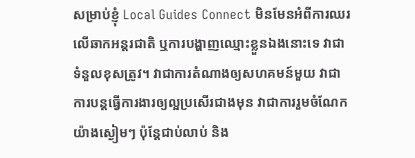សម្រាប់ខ្ញុំ Local Guides Connect មិនមែនអំពីការឈរលើឆាកអន្តរជាតិ ឬការបង្ហាញឈ្មោះខ្លួនឯងនោះទេ វាជាទំនួលខុសត្រូវ។ វាជាការតំណាងឲ្យសហគមន៍មួយ វាជាការបន្តធ្វើការងារឲ្យល្អប្រសើរជាងមុន វាជាការរួមចំណែកយ៉ាងស្ងៀមៗ ប៉ុន្តែជាប់លាប់ និង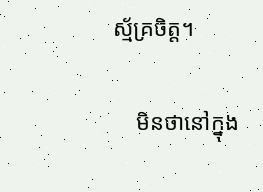ស្ម័គ្រចិត្ត។

    មិនថានៅក្នុង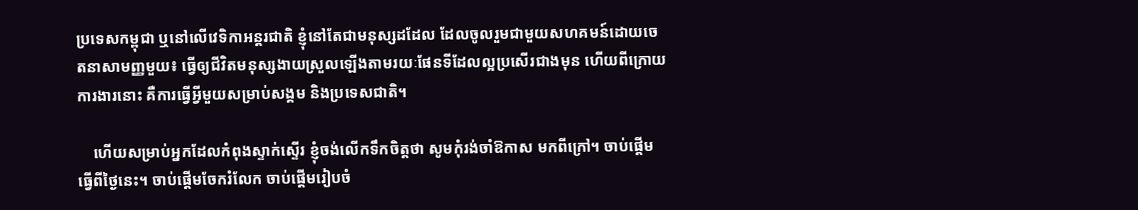ប្រទេសកម្ពុជា ឬនៅលើវេទិកាអន្តរជាតិ ខ្ញុំនៅតែជាមនុស្សដដែល ដែលចូលរួមជាមួយសហគមន៍ដោយចេតនាសាមញ្ញមួយ៖ ធ្វើឲ្យជីវិតមនុស្សងាយស្រួលឡើងតាមរយៈផែនទីដែលល្អប្រសើរជាងមុន ហើយពីក្រោយការងារនោះ គឺការធ្វើអ្វីមួយសម្រាប់សង្គម និងប្រទេសជាតិ។

    ហើយសម្រាប់អ្នកដែលកំពុងស្ទាក់ស្ទើរ ខ្ញុំចង់លើកទឹកចិត្តថា សូមកុំរង់ចាំឱកាស មកពីក្រៅ។ ចាប់ផ្តើមធ្វើពីថ្ងៃនេះ។ ចាប់ផ្តើមចែករំលែក ចាប់ផ្តើមរៀបចំ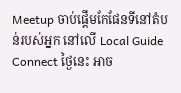Meetup ចាប់ផ្តើមកែផែនទីនៅតំបន់របស់អ្នក នៅលើ Local Guide Connect ថ្ងៃនេះ អាច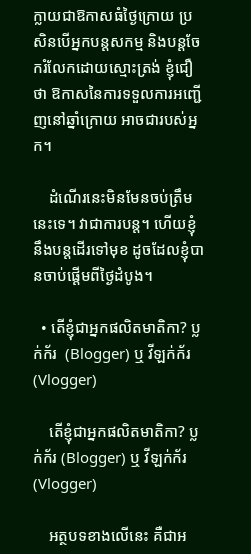ក្លាយជាឱកាសធំថ្ងៃក្រោយ ប្រសិនបើអ្នកបន្តសកម្ម និងបន្តចែករំលែកដោយស្មោះត្រង់ ខ្ញុំជឿថា ឱកាសនៃការទទួលការអញ្ជើញនៅឆ្នាំក្រោយ អាចជារបស់អ្នក។

    ដំណើរនេះមិនមែនចប់ត្រឹមនេះទេ។ វាជាការបន្ត។ ហើយខ្ញុំនឹងបន្តដើរទៅមុខ ដូចដែលខ្ញុំបានចាប់ផ្តើមពីថ្ងៃដំបូង។

  • តើខ្ញុំជាអ្នកផលិតមាតិកា? ប្លក់ក័រ  (Blogger) ឬ វីឡក់ក័រ (Vlogger)

    តើខ្ញុំជាអ្នកផលិតមាតិកា? ប្លក់ក័រ (Blogger) ឬ វីឡក់ក័រ (Vlogger)

    អត្ថបទខាងលើនេះ គឺជាអ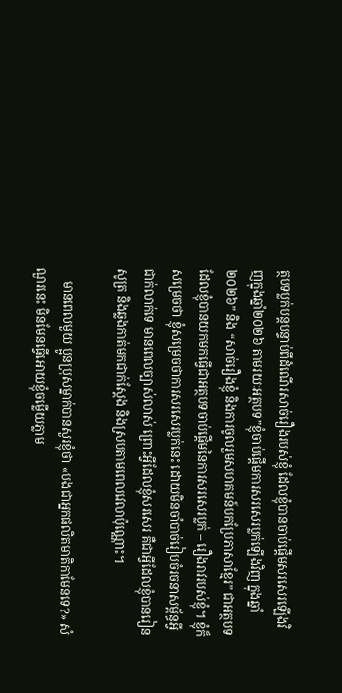ត្ថបទប្លក់បន្តបន្ទាប់ពីដំណើរសាច់រឿងរបស់ខ្ញុំ ដែលខ្ញុំបានចាប់ផ្ដើមសរសេរឡើងវិញក្នុងឆ្នាំ២០២៦ តាមរយៈអត្ថបទ”ខ្ញុំចាប់ផ្ដើមការសរសេរប្លក់ឡើងវិញ ក្នុងឆ្នាំ២០២៦” និង “សាច់រឿងខ្ញុំ និងការចូលរួមសហគមន៍បកប្រែភាសាខ្មែរ” ជាអត្ថបទដែលខ្ញុំបានយកមកធ្វើជាអត្ថបទចាប់ផ្ដើមនៃការសរសេរប្លក់ – រឿងរាវរបស់ខ្ញុំ។ ខ្ញុំក៏សម្រេចថា ខ្ញុំសម្រេចថាការសរសេរប្លក់នេះ ដោយមិនចាំបាច់រៀបចំរចនាសម្ព័ន្ធអ្វីជាក់លាក់ទេ មានពេលច្បាស់លាស់ ព្រោះអ្វីដែលខ្ញុំសរសេរ គឺជាអ្វីដែលខ្ញុំបានរៀនសូត្រ និងឆ្លងកាត់មកជាក់ស្តែង និងស្របតាមពេលវេលាប៉ុណ្ណោះ។

    មានពេលមួយ ប្អូនប្រុសម្នាក់បានសួរខ្ញុំថា «បងជាអ្នកផលិតមាតិកាមែនទេ?» សំណួរនេះ មិនមែនធ្វើអោយខ្ញុំចម្លើយភ្លាម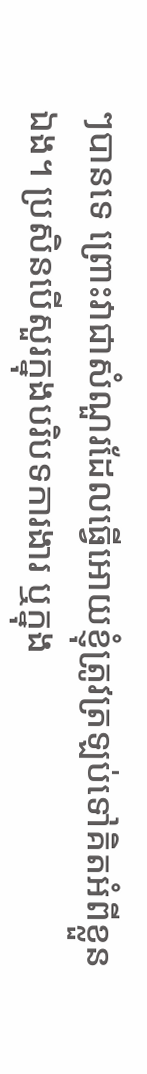ៗបានទេ ព្រោះវាជាសំណួរដែលធ្វើអោយខ្ញុំត្រូវត្រឡប់ទៅគិតអំពីខ្លួនឯង។ ប្រសិនបើសួរក្នុងបរិបទការងារ ឬក្នុង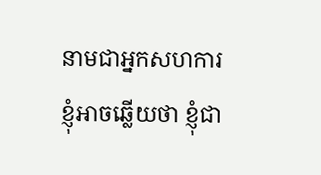នាមជាអ្នកសហការ ខ្ញុំអាចឆ្លើយថា ខ្ញុំជា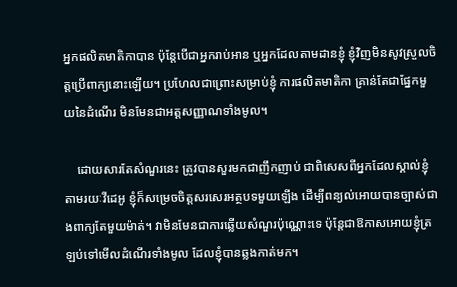អ្នកផលិតមាតិកាបាន ប៉ុន្តែបើជាអ្នករាប់អាន ឬអ្នកដែលតាមដានខ្ញុំ ខ្ញុំវិញមិនសូវស្រួលចិត្តប្រើពាក្យនោះឡើយ។ ប្រហែលជាព្រោះសម្រាប់ខ្ញុំ ការផលិតមាតិកា គ្រាន់តែជាផ្នែកមួយនៃដំណើរ មិនមែនជាអត្តសញ្ញាណទាំងមូល។

    ដោយសារតែសំណួរនេះ ត្រូវបានសួរមកជាញឹកញាប់ ជាពិសេសពីអ្នកដែលស្គាល់ខ្ញុំតាមរយៈវីដេអូ ខ្ញុំក៏សម្រេចចិត្តសរសេរអត្ថបទមួយឡើង ដើម្បីពន្យល់អោយបានច្បាស់ជាងពាក្យតែមួយម៉ាត់។ វាមិនមែនជាការឆ្លើយសំណួរប៉ុណ្ណោះទេ ប៉ុន្តែជាឱកាសអោយខ្ញុំត្រឡប់ទៅមើលដំណើរទាំងមូល ដែលខ្ញុំបានឆ្លងកាត់មក។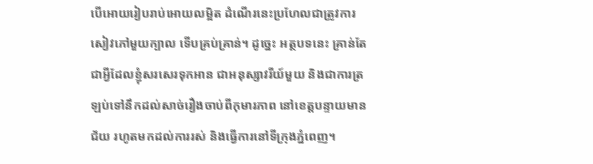បើអោយរៀបរាប់អោយលម្អិត ដំណើរនេះប្រហែលជាត្រូវការសៀវភៅមួយក្បាល ទើបគ្រប់គ្រាន់។ ដូច្នេះ អត្ថបទនេះ គ្រាន់តែជាអ្វីដែលខ្ញុំសរសេរទុកអាន ជាអនុស្សាវរីយ៍មួយ និងជាការត្រឡប់ទៅនឹកដល់សាច់រឿងចាប់ពីកុមារភាព នៅខេត្តបន្ទាយមានជ័យ រហូតមកដល់ការរស់ និងធ្វើការនៅទីក្រុងភ្នំពេញ។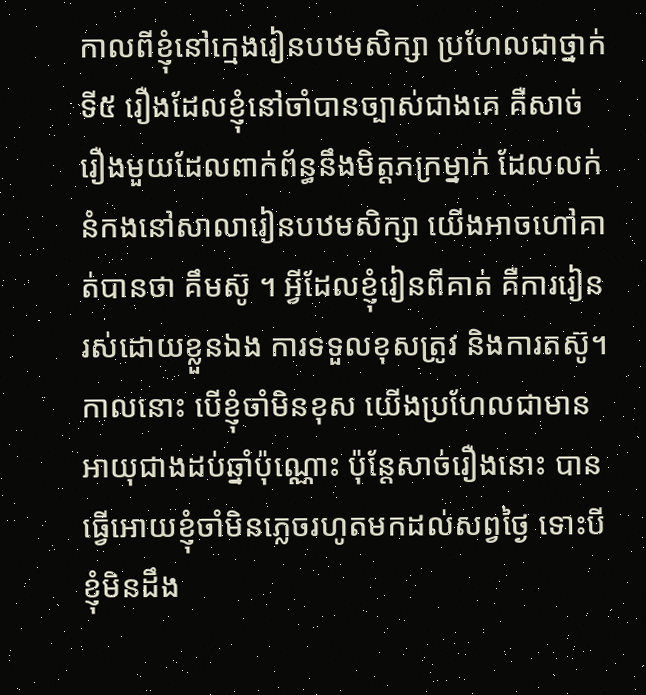កាលពីខ្ញុំនៅក្មេងរៀនបឋមសិក្សា ប្រហែលជាថ្នាក់ទី៥ រឿងដែលខ្ញុំនៅចាំបានច្បាស់ជាងគេ គឺសាច់រឿងមួយដែលពាក់ព័ន្ធនឹងមិត្តភក្រម្នាក់ ដែលលក់នំកងនៅសាលារៀនបឋមសិក្សា យើងអាចហៅគាត់បានថា គឹមស៊ូ ។ អ្វីដែលខ្ញុំរៀនពីគាត់ គឺការរៀនរស់ដោយខ្លួនឯង ការទទួលខុសត្រូវ និងការតស៊ូ។ កាលនោះ បើខ្ញុំចាំមិនខុស យើងប្រហែលជាមានអាយុជាងដប់ឆ្នាំប៉ុណ្ណោះ ប៉ុន្តែសាច់រឿងនោះ បានធ្វើអោយខ្ញុំចាំមិនភ្លេចរហូតមកដល់សព្វថ្ងៃ ទោះបីខ្ញុំមិនដឹង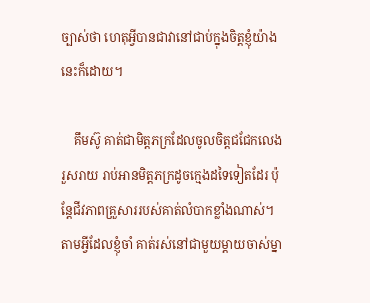ច្បាស់ថា ហេតុអ្វីបានជាវានៅជាប់ក្នុងចិត្តខ្ញុំយ៉ាងនេះក៏ដោយ។

    គឹមស៊ូ គាត់ជាមិត្តភក្រដែលចូលចិត្តជជែកលេង រួសរាយ រាប់អានមិត្តភក្រដូចក្មេងដទៃទៀតដែរ ប៉ុន្តែជីវភាពគ្រួសាររបស់គាត់លំបាកខ្លាំងណាស់។ តាមអ្វីដែលខ្ញុំចាំ គាត់រស់នៅជាមួយម្ដាយចាស់ម្នា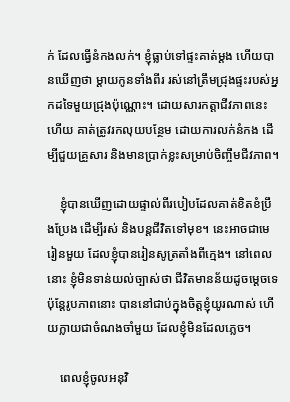ក់ ដែលធ្វើនំកងលក់។ ខ្ញុំធ្លាប់ទៅផ្ទះគាត់ម្ដង ហើយបានឃើញថា ម្តាយកូនទាំងពីរ រស់នៅត្រឹមជ្រុងផ្ទះរបស់អ្នកដទៃមួយជ្រុងប៉ុណ្ណោះ។ ដោយសារកត្តាជីវភាពនេះហើយ គាត់ត្រូវរកលុយបន្ថែម ដោយការលក់នំកង ដើម្បីជួយគ្រួសារ និងមានប្រាក់ខ្លះសម្រាប់ចិញ្ចឹមជីវភាព។

    ខ្ញុំបានឃើញដោយផ្ទាល់ពីរបៀបដែលគាត់ខិតខំប្រឹងប្រែង ដើម្បីរស់ និងបន្តជីវិតទៅមុខ។ នេះអាចជាមេរៀនមួយ ដែលខ្ញុំបានរៀនសូត្រតាំងពីក្មេង។ នៅពេលនោះ ខ្ញុំមិនទាន់យល់ច្បាស់ថា ជីវិតមានន័យដូចម្តេចទេ ប៉ុន្តែរូបភាពនោះ បាននៅជាប់ក្នុងចិត្តខ្ញុំយូរណាស់ ហើយក្លាយជាចំណងចាំមួយ ដែលខ្ញុំមិនដែលភ្លេច។

    ពេលខ្ញុំចូលអនុវិ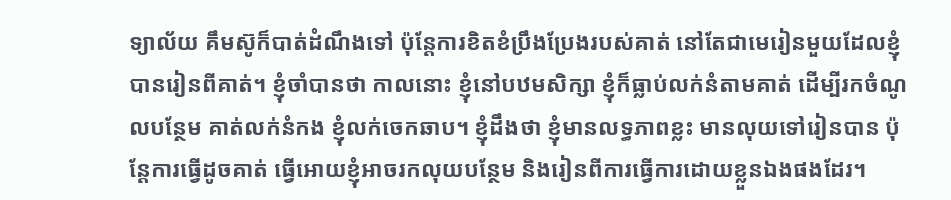ទ្យាល័យ គឹមស៊ូក៏បាត់ដំណឹងទៅ ប៉ុន្តែការខិតខំប្រឹងប្រែងរបស់គាត់ នៅតែជាមេរៀនមួយដែលខ្ញុំបានរៀនពីគាត់។ ខ្ញុំចាំបានថា កាលនោះ ខ្ញុំនៅបឋមសិក្សា ខ្ញុំក៏ធ្លាប់លក់នំតាមគាត់ ដើម្បីរកចំណូលបន្ថែម គាត់លក់នំកង ខ្ញុំលក់ចេកឆាប។ ខ្ញុំដឹងថា ខ្ញុំមានលទ្ធភាពខ្លះ មានលុយទៅរៀនបាន ប៉ុន្តែការធ្វើដូចគាត់ ធ្វើអោយខ្ញុំអាចរកលុយបន្ថែម និងរៀនពីការធ្វើការដោយខ្លួនឯងផងដែរ។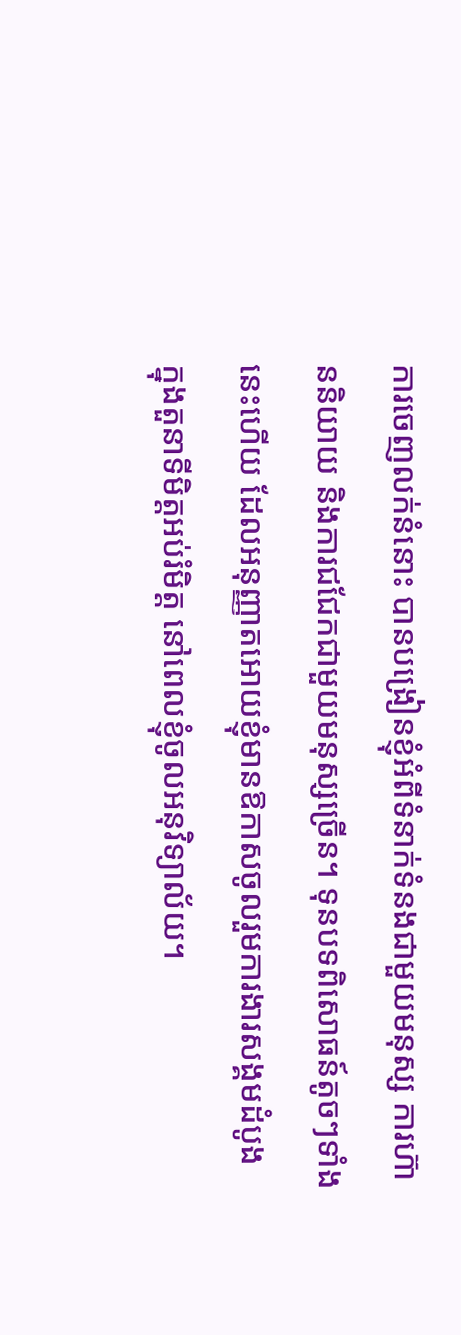ការចេញលក់នំនោះ បានបង្រៀនខ្ញុំអំពីទំនាក់ទំនងជាមួយមនុស្ស ការហ៊ាននិយាយ និងការជជែកជាមួយមនុស្សច្រើន។ ទុនបទពិសោធន៍តូចៗទាំងនេះហើយ ដែលអនុញ្ញាតអោយខ្ញុំមានឱកាសចូលរួមការងារសង្គមដំបូង ក្នុងតួនាទីមិត្តអប់រំមិត្ត នៅពេលខ្ញុំចូលអនុវិទ្យាល័យ។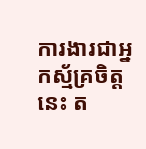ការងារជាអ្នកស្ម័គ្រចិត្តនេះ ត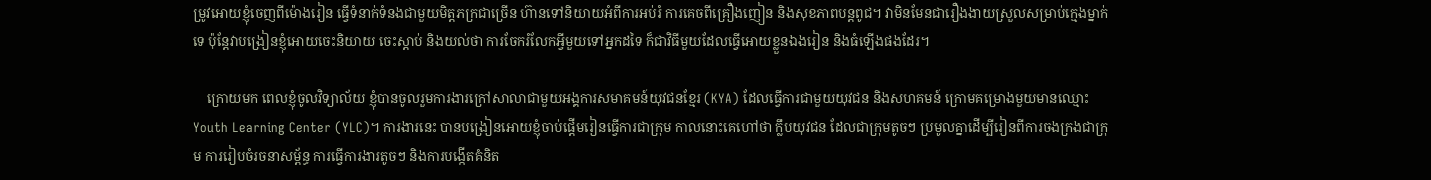ម្រូវអោយខ្ញុំចេញពីម៉ោងរៀន ធ្វើទំនាក់ទំនងជាមួយមិត្តភក្រជាច្រើន ហ៊ានទៅនិយាយអំពីការអប់រំ ការគេចពីគ្រឿងញៀន និងសុខភាពបន្តពូជ។ វាមិនមែនជារឿងងាយស្រួលសម្រាប់ក្មេងម្នាក់ទេ ប៉ុន្តែវាបង្រៀនខ្ញុំអោយចេះនិយាយ ចេះស្តាប់ និងយល់ថា ការចែករំលែកអ្វីមួយទៅអ្នកដទៃ ក៏ជាវិធីមួយដែលធ្វើអោយខ្លួនឯងរៀន និងធំឡើងផងដែរ។

    ក្រោយមក ពេលខ្ញុំចូលវិទ្យាល័យ ខ្ញុំបានចូលរួមការងារក្រៅសាលាជាមួយអង្គការសមាគមន៍យុវជនខ្មែរ (KYA) ដែលធ្វើការជាមួយយុវជន និងសហគមន៍ ក្រោមគម្រោងមួយមានឈ្មោះ Youth Learning Center (YLC)។ ការងារនេះ បានបង្រៀនអោយខ្ញុំចាប់ផ្តើមរៀនធ្វើការជាក្រុម កាលនោះគេហៅថា ក្លឹបយុវជន ដែលជាក្រុមតូចៗ ប្រមូលគ្នាដើម្បីរៀនពីការចងក្រងជាក្រុម ការរៀបចំរចនាសម្ព័ន្ធ ការធ្វើការងារតូចៗ និងការបង្កើតគំនិត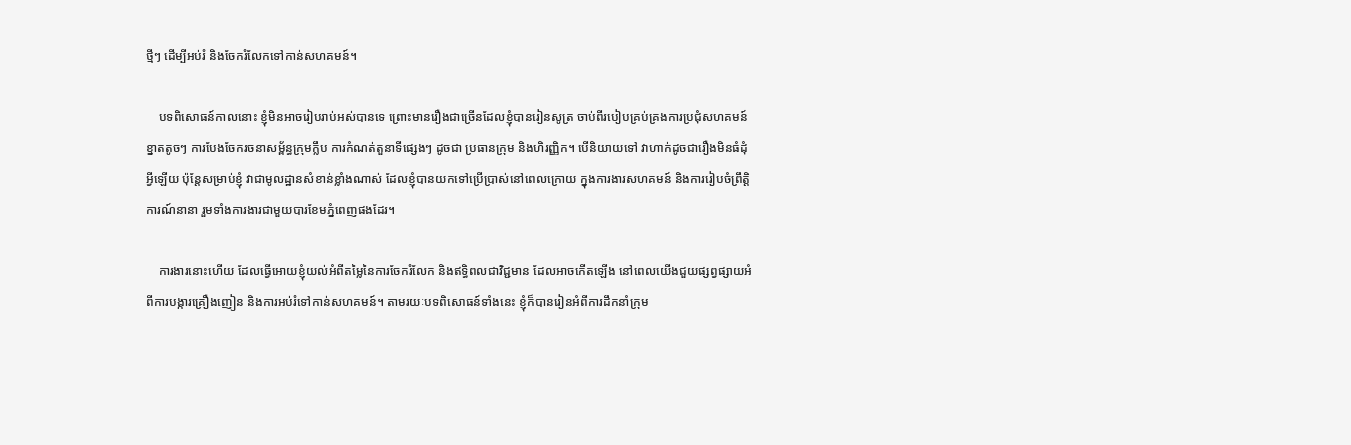ថ្មីៗ ដើម្បីអប់រំ និងចែករំលែកទៅកាន់សហគមន៍។

    បទពិសោធន៍កាលនោះ ខ្ញុំមិនអាចរៀបរាប់អស់បានទេ ព្រោះមានរឿងជាច្រើនដែលខ្ញុំបានរៀនសូត្រ ចាប់ពីរបៀបគ្រប់គ្រងការប្រជុំសហគមន៍ខ្នាតតូចៗ ការបែងចែករចនាសម្ព័ន្ធក្រុមក្លឹប ការកំណត់តួនាទីផ្សេងៗ ដូចជា ប្រធានក្រុម និងហិរញ្ញិក។ បើនិយាយទៅ វាហាក់ដូចជារឿងមិនធំដុំអ្វីឡើយ ប៉ុន្តែសម្រាប់ខ្ញុំ វាជាមូលដ្ឋានសំខាន់ខ្លាំងណាស់ ដែលខ្ញុំបានយកទៅប្រើប្រាស់នៅពេលក្រោយ ក្នុងការងារសហគមន៍ និងការរៀបចំព្រឹត្តិការណ៍នានា រួមទាំងការងារជាមួយបារខែមភ្នំពេញផងដែរ។

    ការងារនោះហើយ ដែលធ្វើអោយខ្ញុំយល់អំពីតម្លៃនៃការចែករំលែក និងឥទ្ធិពលជាវិជ្ជមាន ដែលអាចកើតឡើង នៅពេលយើងជួយផ្សព្វផ្សាយអំពីការបង្ការគ្រឿងញៀន និងការអប់រំទៅកាន់សហគមន៍។ តាមរយៈបទពិសោធន៍ទាំងនេះ ខ្ញុំក៏បានរៀនអំពីការដឹកនាំក្រុម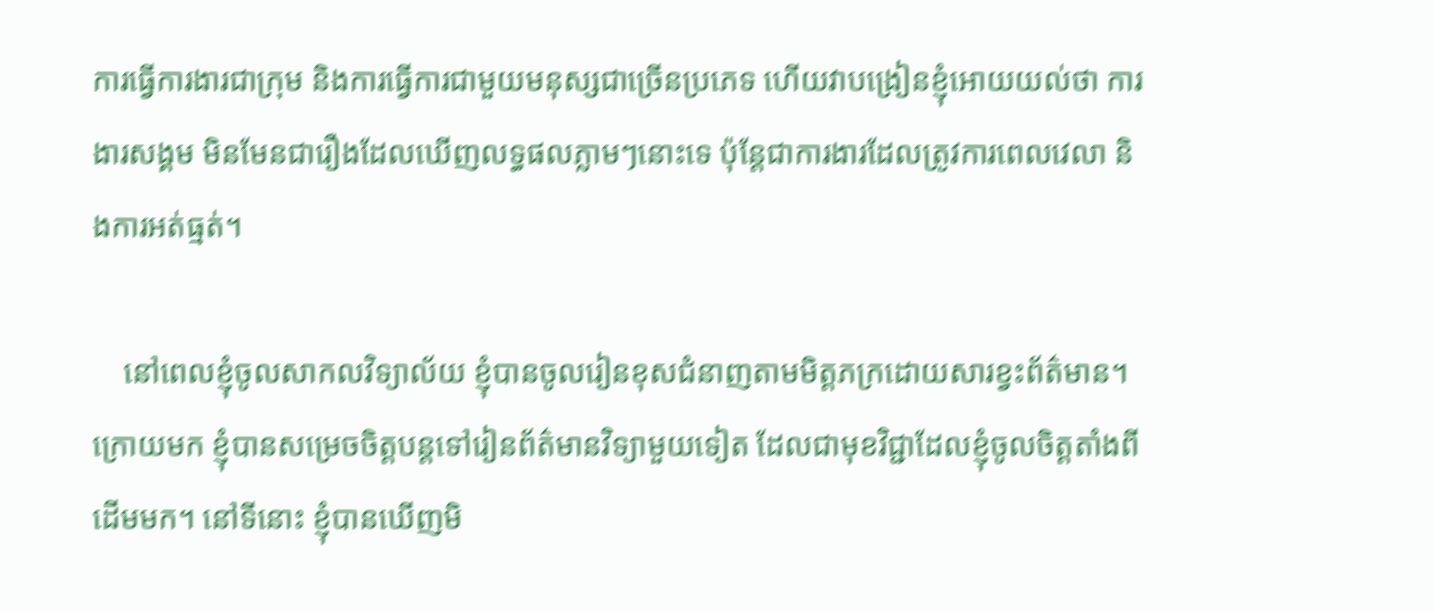ការធ្វើការងារជាក្រុម និងការធ្វើការជាមួយមនុស្សជាច្រើនប្រភេទ ហើយវាបង្រៀនខ្ញុំអោយយល់ថា ការងារសង្គម មិនមែនជារឿងដែលឃើញលទ្ធផលភ្លាមៗនោះទេ ប៉ុន្តែជាការងារដែលត្រូវការពេលវេលា និងការអត់ធ្មត់។

    នៅពេលខ្ញុំចូលសាកលវិទ្យាល័យ ខ្ញុំបានចូលរៀនខុសជំនាញតាមមិត្តភក្រដោយសារខ្វះព័ត៌មាន។ ក្រោយមក ខ្ញុំបានសម្រេចចិត្តបន្តទៅរៀនព័ត៌មានវិទ្យាមួយទៀត ដែលជាមុខវិជ្ជាដែលខ្ញុំចូលចិត្តតាំងពីដើមមក។ នៅទីនោះ ខ្ញុំបានឃើញមិ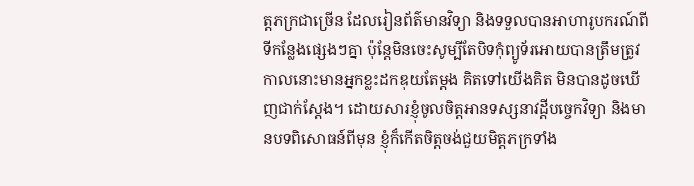ត្តភក្រជាច្រើន ដែលរៀនព័ត៌មានវិទ្យា និងទទួលបានអាហារូបករណ៍ពីទីកន្លែងផ្សេងៗគ្នា ប៉ុន្តែមិនចេះសូម្បីតែបិទកុំព្យូទ័រអោយបានត្រឹមត្រូវ កាលនោះមានអ្នកខ្លះដកឌុយតែម្ដង គិតទៅយើងគិត មិនបានដូចឃើញជាក់ស្ដែង។ ដោយសារខ្ញុំចូលចិត្តអានទស្សនាវដ្តីបច្ចេកវិទ្យា និងមានបទពិសោធន៍ពីមុន ខ្ញុំក៏កើតចិត្តចង់ជួយមិត្តភក្រទាំង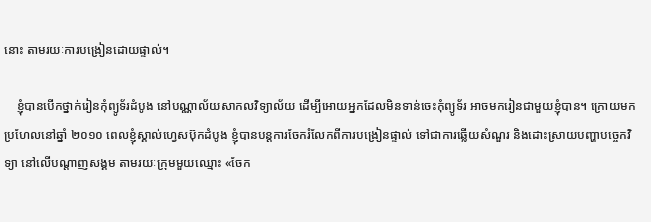នោះ តាមរយៈការបង្រៀនដោយផ្ទាល់។

    ខ្ញុំបានបើកថ្នាក់រៀនកុំព្យូទ័រដំបូង នៅបណ្ណាល័យសាកលវិទ្យាល័យ ដើម្បីអោយអ្នកដែលមិនទាន់ចេះកុំព្យូទ័រ អាចមករៀនជាមួយខ្ញុំបាន។ ក្រោយមក ប្រហែលនៅឆ្នាំ ២០១០ ពេលខ្ញុំស្គាល់ហ្វេសប៊ុកដំបូង ខ្ញុំបានបន្តការចែករំលែកពីការបង្រៀនផ្ទាល់ ទៅជាការឆ្លើយសំណួរ និងដោះស្រាយបញ្ហាបច្ចេកវិទ្យា នៅលើបណ្តាញសង្គម តាមរយៈក្រុមមួយឈ្មោះ «ចែក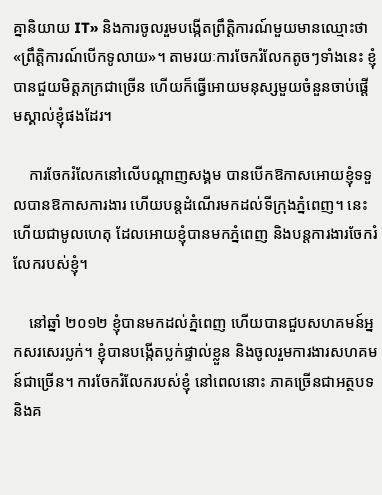គ្នានិយាយ IT» និងការចូលរួមបង្កើតព្រឹត្តិការណ៍មួយមានឈ្មោះថា «ព្រឹត្តិការណ៍បើកទូលាយ»។ តាមរយៈការចែករំលែកតូចៗទាំងនេះ ខ្ញុំបានជួយមិត្តភក្រជាច្រើន ហើយក៏ធ្វើអោយមនុស្សមួយចំនួនចាប់ផ្តើមស្គាល់ខ្ញុំផងដែរ។

    ការចែករំលែកនៅលើបណ្តាញសង្គម បានបើកឱកាសអោយខ្ញុំទទួលបានឱកាសការងារ ហើយបន្តដំណើរមកដល់ទីក្រុងភ្នំពេញ។ នេះហើយជាមូលហេតុ ដែលអោយខ្ញុំបានមកភ្នំពេញ និងបន្តការងារចែករំលែករបស់ខ្ញុំ។

    នៅឆ្នាំ ២០១២ ខ្ញុំបានមកដល់ភ្នំពេញ ហើយបានជួបសហគមន៍អ្នកសរសេរប្លក់។ ខ្ញុំបានបង្កើតប្លក់ផ្ទាល់ខ្លួន និងចូលរួមការងារសហគមន៍ជាច្រើន។ ការចែករំលែករបស់ខ្ញុំ នៅពេលនោះ ភាគច្រើនជាអត្ថបទ និងគ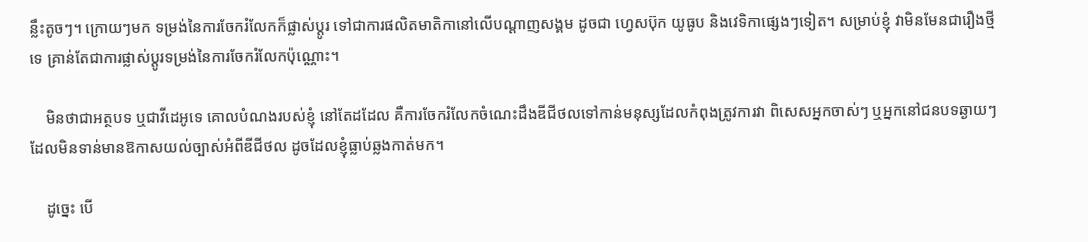ន្លឹះតូចៗ។ ក្រោយៗមក ទម្រង់នៃការចែករំលែកក៏ផ្លាស់ប្តូរ ទៅជាការផលិតមាតិកានៅលើបណ្តាញសង្គម ដូចជា ហ្វេសប៊ុក យូធូប និងវេទិកាផ្សេងៗទៀត។ សម្រាប់ខ្ញុំ វាមិនមែនជារឿងថ្មីទេ គ្រាន់តែជាការផ្លាស់ប្តូរទម្រង់នៃការចែករំលែកប៉ុណ្ណោះ។

    មិនថាជាអត្ថបទ ឬជាវីដេអូទេ គោលបំណងរបស់ខ្ញុំ នៅតែដដែល គឺការចែករំលែកចំណេះដឹងឌីជីថលទៅកាន់មនុស្សដែលកំពុងត្រូវការវា ពិសេសអ្នកចាស់ៗ ឬអ្នកនៅជនបទឆ្ងាយៗ ដែលមិនទាន់មានឱកាសយល់ច្បាស់អំពីឌីជីថល ដូចដែលខ្ញុំធ្លាប់ឆ្លងកាត់មក។

    ដូច្នេះ បើ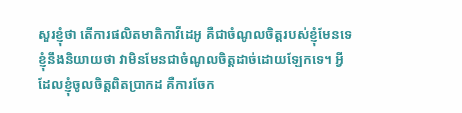សួរខ្ញុំថា តើការផលិតមាតិកាវីដេអូ គឺជាចំណូលចិត្តរបស់ខ្ញុំមែនទេ ខ្ញុំនឹងនិយាយថា វាមិនមែនជាចំណូលចិត្តដាច់ដោយឡែកទេ។ អ្វីដែលខ្ញុំចូលចិត្តពិតប្រាកដ គឺការចែក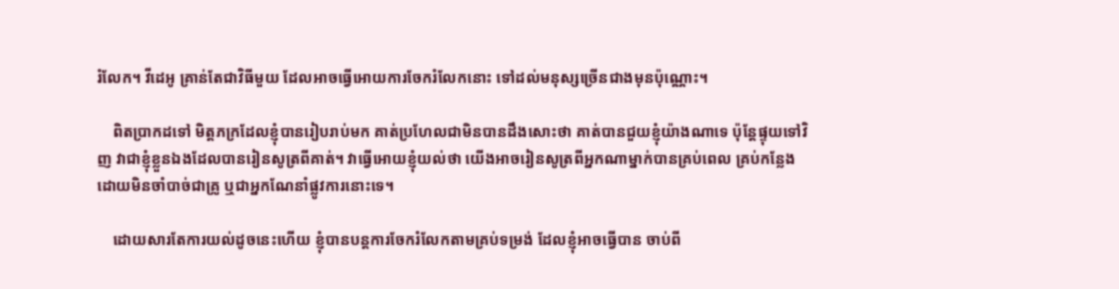រំលែក។ វីដេអូ គ្រាន់តែជាវិធីមួយ ដែលអាចធ្វើអោយការចែករំលែកនោះ ទៅដល់មនុស្សច្រើនជាងមុនប៉ុណ្ណោះ។

    ពិតប្រាកដទៅ មិត្តភក្រដែលខ្ញុំបានរៀបរាប់មក គាត់ប្រហែលជាមិនបានដឹងសោះថា គាត់បានជួយខ្ញុំយ៉ាងណាទេ ប៉ុន្តែផ្ទុយទៅវិញ វាជាខ្ញុំខ្លួនឯងដែលបានរៀនសូត្រពីគាត់។ វាធ្វើអោយខ្ញុំយល់ថា យើងអាចរៀនសូត្រពីអ្នកណាម្នាក់បានគ្រប់ពេល គ្រប់កន្លែង ដោយមិនចាំបាច់ជាគ្រូ ឬជាអ្នកណែនាំផ្លូវការនោះទេ។

    ដោយសារតែការយល់ដូចនេះហើយ ខ្ញុំបានបន្តការចែករំលែកតាមគ្រប់ទម្រង់ ដែលខ្ញុំអាចធ្វើបាន ចាប់ពី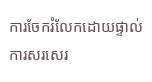ការចែករំលែកដោយផ្ទាល់ ការសរសេរ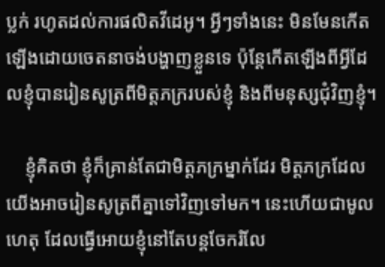ប្លក់ រហូតដល់ការផលិតវីដេអូ។ អ្វីៗទាំងនេះ មិនមែនកើតឡើងដោយចេតនាចង់បង្ហាញខ្លួនទេ ប៉ុន្តែកើតឡើងពីអ្វីដែលខ្ញុំបានរៀនសូត្រពីមិត្តភក្ររបស់ខ្ញុំ និងពីមនុស្សជុំវិញខ្ញុំ។

    ខ្ញុំគិតថា ខ្ញុំក៏គ្រាន់តែជាមិត្តភក្រម្នាក់ដែរ មិត្តភក្រដែលយើងអាចរៀនសូត្រពីគ្នាទៅវិញទៅមក។ នេះហើយជាមូលហេតុ ដែលធ្វើអោយខ្ញុំនៅតែបន្តចែករំលែ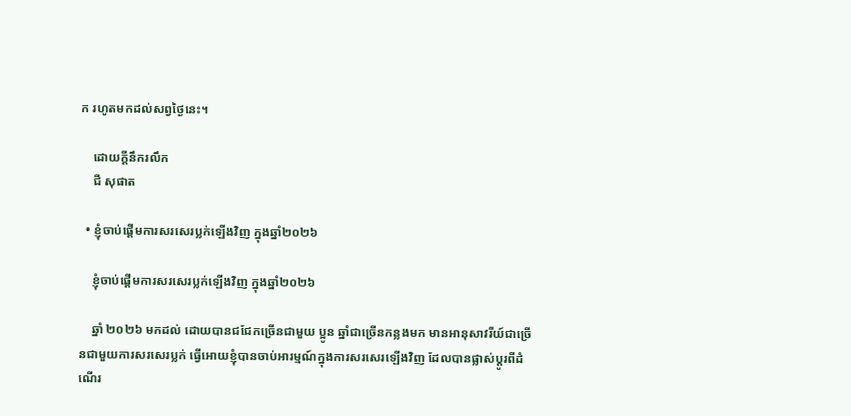ក រហូតមកដល់សព្វថ្ងៃនេះ។

    ដោយក្ដីនឹករលឹក
    ជី សុផាត

  • ខ្ញុំចាប់ផ្ដើមការសរសេរប្លក់ឡើងវិញ ក្នុងឆ្នាំ២០២៦

    ខ្ញុំចាប់ផ្ដើមការសរសេរប្លក់ឡើងវិញ ក្នុងឆ្នាំ២០២៦

    ឆ្នាំ ២០២៦ មកដល់ ដោយបានជជែកច្រើនជាមួយ ប្អូន ឆ្នាំជាច្រើនកន្លងមក មានអានុសាវរីយ៍ជាច្រើនជាមួយការសរសេរប្លក់ ធ្វើអោយខ្ញុំបានចាប់អារម្មណ៍ក្នុងការសរសេរឡើងវិញ ដែលបានផ្លាស់ប្ដូរពីដំណើរ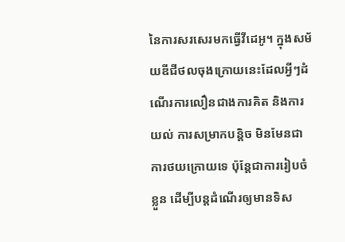នៃការសរសេរមកធ្វើវីដេអូ។ ក្នុងសម័យឌីជីថលចុងក្រោយនេះដែលអ្វីៗដំណើរការលឿនជាងការគិត និងការយល់ ការសម្រាកបន្តិច មិនមែនជាការថយក្រោយទេ ប៉ុន្តែជាការរៀបចំខ្លួន ដើម្បីបន្តដំណើរឲ្យមានទិស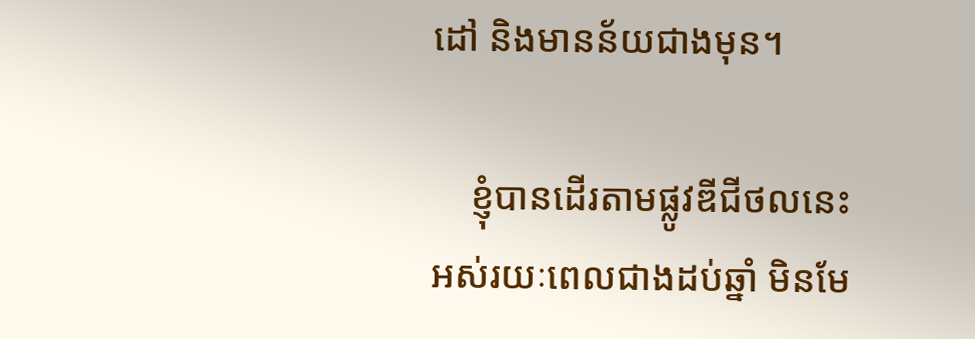ដៅ និងមានន័យជាងមុន។

    ខ្ញុំបានដើរតាមផ្លូវឌីជីថលនេះអស់រយៈពេលជាងដប់ឆ្នាំ មិនមែ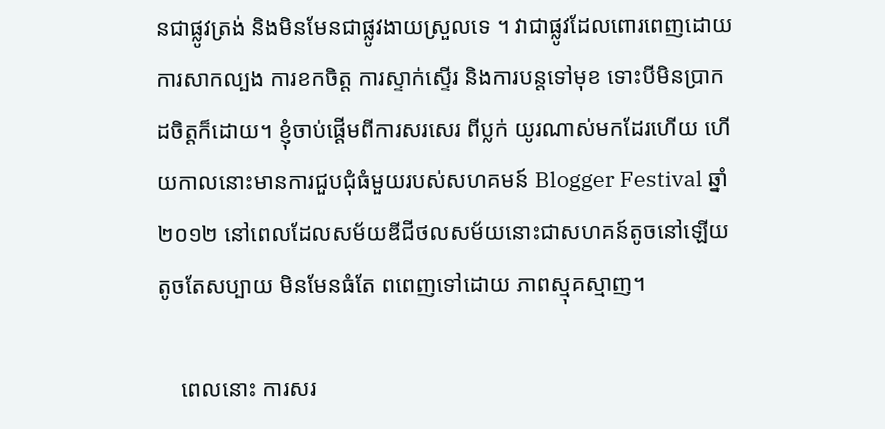នជាផ្លូវត្រង់ និងមិនមែនជាផ្លូវងាយស្រួលទេ ។ វាជាផ្លូវដែលពោរពេញដោយការសាកល្បង ការខកចិត្ត ការស្ទាក់ស្ទើរ និងការបន្តទៅមុខ ទោះបីមិនប្រាកដចិត្តក៏ដោយ។ ខ្ញុំចាប់ផ្ដើមពីការសរសេរ ពីប្លក់ យូរណាស់មកដែរហើយ ហើយកាលនោះមានការជួបជុំធំមួយរបស់សហគមន៍ Blogger Festival ឆ្នាំ ២០១២ នៅពេលដែលសម័យឌីជីថលសម័យនោះជាសហគន៍តូចនៅឡើយ តូចតែសប្បាយ មិនមែនធំតែ ពពេញទៅដោយ ភាពស្មុគស្មាញ។

    ពេលនោះ ការសរ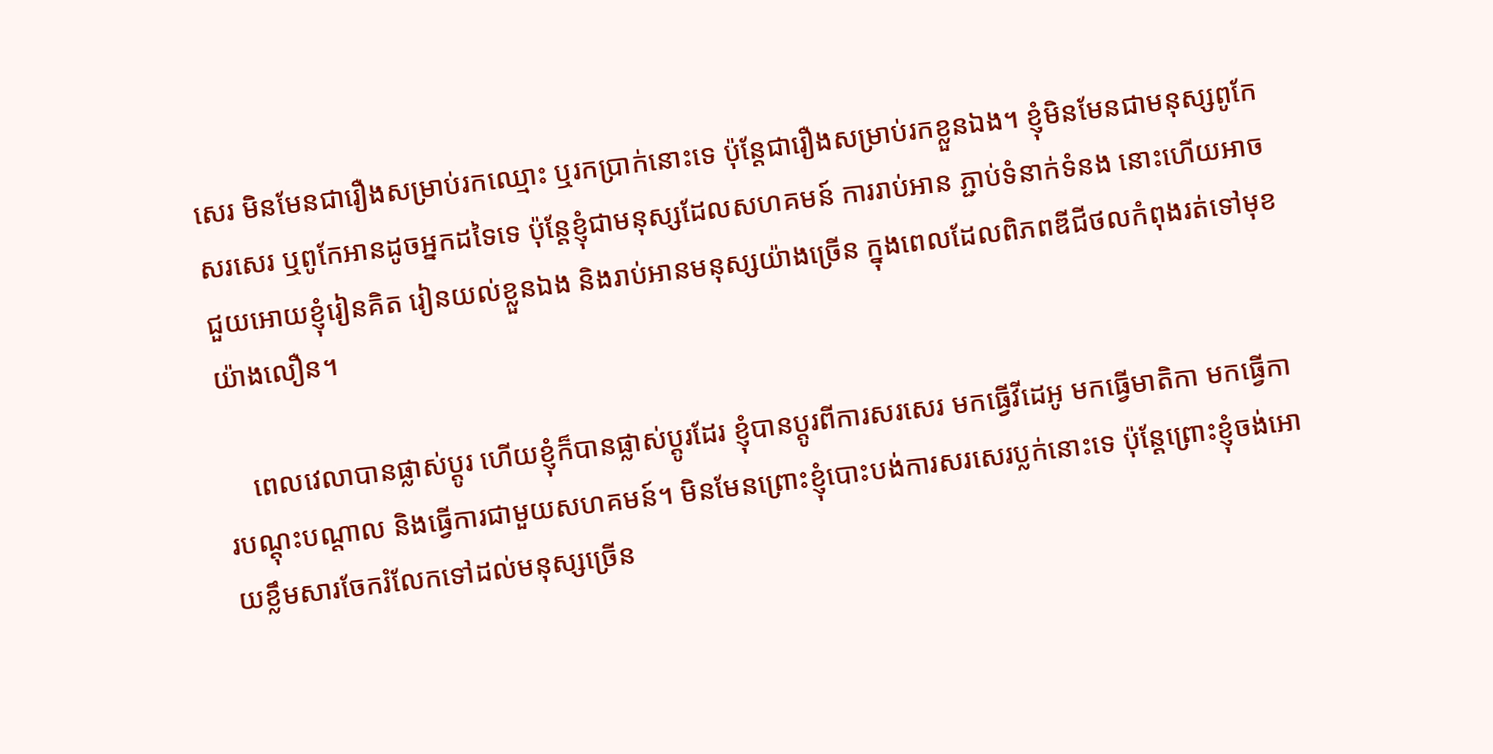សេរ មិនមែនជារឿងសម្រាប់រកឈ្មោះ ឬរកប្រាក់នោះទេ ប៉ុន្តែជារឿងសម្រាប់រកខ្លួនឯង។ ខ្ញុំមិនមែនជាមនុស្សពូកែសរសេរ ឬពូកែអានដូចអ្នកដទៃទេ ប៉ុន្តែខ្ញុំជាមនុស្សដែលសហគមន៍ ការរាប់អាន ភ្ជាប់ទំនាក់ទំនង នោះហើយអាចជួយអោយខ្ញុំរៀនគិត រៀនយល់ខ្លួនឯង និងរាប់អានមនុស្សយ៉ាងច្រើន ក្នុងពេលដែលពិភពឌីជីថលកំពុងរត់ទៅមុខយ៉ាងលឿន។

    ពេលវេលាបានផ្លាស់ប្ដូរ ហើយខ្ញុំក៏បានផ្លាស់ប្ដូរដែរ ខ្ញុំបានប្តូរពីការសរសេរ មកធ្វើវីដេអូ មកធ្វើមាតិកា មកធ្វើការបណ្ដុះបណ្ដាល និងធ្វើការជាមួយសហគមន៍។ មិនមែនព្រោះខ្ញុំបោះបង់ការសរសេរប្លក់នោះទេ ប៉ុន្តែព្រោះខ្ញុំចង់អោយខ្លឹមសារចែករំលែកទៅដល់មនុស្សច្រើន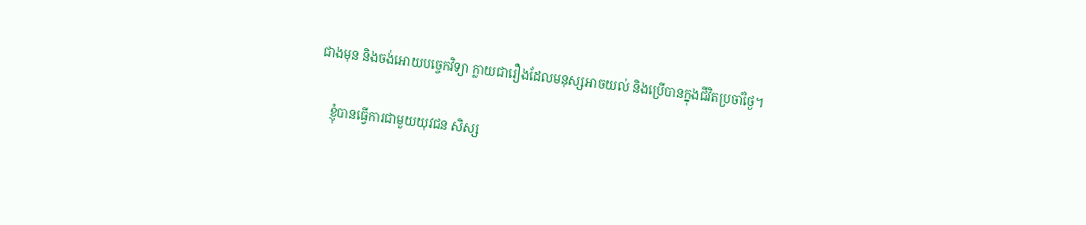ជាងមុន និងចង់អោយបច្ចេកវិទ្យា ក្លាយជារឿងដែលមនុស្សអាចយល់ និងប្រើបានក្នុងជីវិតប្រចាំថ្ងៃ។

    ខ្ញុំបានធ្វើការជាមួយយុវជន សិស្ស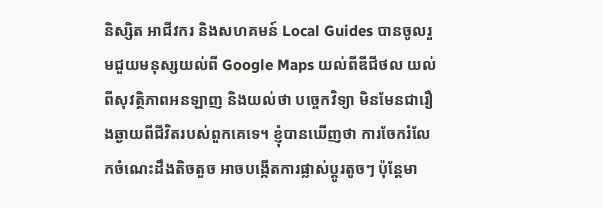និស្សិត អាជីវករ និងសហគមន៍ Local Guides បានចូលរួមជួយមនុស្សយល់ពី Google Maps យល់ពីឌីជីថល យល់ពីសុវត្ថិភាពអនឡាញ និងយល់ថា បច្ចេកវិទ្យា មិនមែនជារឿងឆ្ងាយពីជីវិតរបស់ពួកគេទេ។ ខ្ញុំបានឃើញថា ការចែករំលែកចំណេះដឹងតិចតួច អាចបង្កើតការផ្លាស់ប្ដូរតូចៗ ប៉ុន្តែមា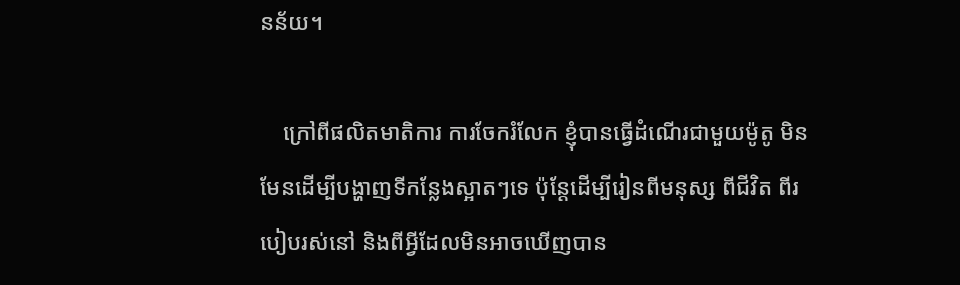នន័យ។

    ក្រៅពីផលិតមាតិការ ការចែករំលែក ខ្ញុំបានធ្វើដំណើរជាមួយម៉ូតូ មិនមែនដើម្បីបង្ហាញទីកន្លែងស្អាតៗទេ ប៉ុន្តែដើម្បីរៀនពីមនុស្ស ពីជីវិត ពីរបៀបរស់នៅ និងពីអ្វីដែលមិនអាចឃើញបាន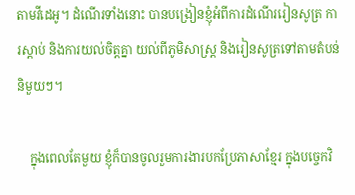តាមវីដេអូ។ ដំណើរទាំងនោះ បានបង្រៀនខ្ញុំអំពីការដំណើររៀនសូត្រ ការស្តាប់ និងការយល់ចិត្តគ្នា យល់ពីភូមិសាស្ត្រ និងរៀនសូត្រទៅតាមតំបន់និមួយៗ។

    ក្នុងពេលតែមួយ ខ្ញុំក៏បានចូលរួមការងារបកប្រែភាសាខ្មែរ ក្នុងបច្ចេកវិ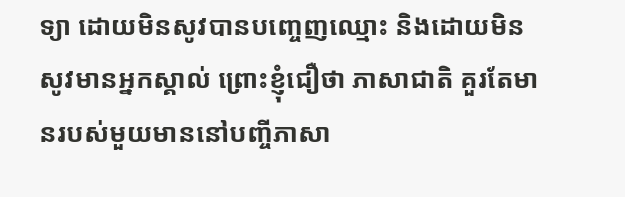ទ្យា ដោយមិនសូវបានបញ្ចេញឈ្មោះ និងដោយមិនសូវមានអ្នកស្គាល់ ព្រោះខ្ញុំជឿថា ភាសាជាតិ គួរតែមានរបស់មួយមាននៅបញ្ចីភាសា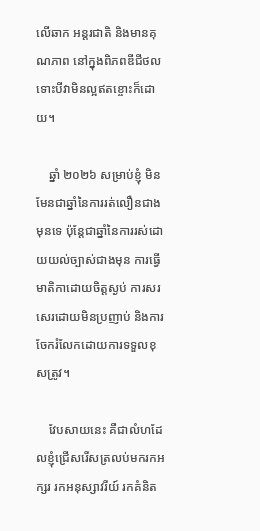លើឆាក អន្តរជាតិ និងមានគុណភាព នៅក្នុងពិភពឌីជីថល ទោះបីវាមិនល្អឥតខ្ចោះក៏ដោយ។

    ឆ្នាំ ២០២៦ សម្រាប់ខ្ញុំ មិនមែនជាឆ្នាំនៃការរត់លឿនជាងមុនទេ ប៉ុន្តែជាឆ្នាំនៃការរស់ដោយយល់ច្បាស់ជាងមុន ការធ្វើមាតិកាដោយចិត្តស្ងប់ ការសរសេរដោយមិនប្រញាប់ និងការចែករំលែកដោយការទទួលខុសត្រូវ។

    វែបសាយនេះ គឺជាលំហដែលខ្ញុំជ្រើសរើសត្រលប់មករកអក្សរ រកអនុស្សាវរីយ៍ រកគំនិត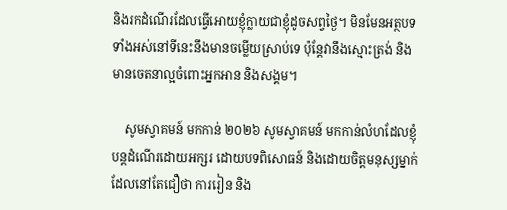និងរកដំណើរដែលធ្វើអោយខ្ញុំក្លាយជាខ្ញុំដូចសព្វថ្ងៃ។ មិនមែនអត្ថបទទាំងអស់នៅទីនេះនឹងមានចម្លើយស្រាប់ទេ ប៉ុន្តែវានឹងស្មោះត្រង់ និងមានចេតនាល្អចំពោះអ្នកអាន និងសង្គម។

    សូមស្វាគមន៍ មកកាន់ ២០២៦ សូមស្វាគមន៍ មកកាន់លំហដែលខ្ញុំបន្តដំណើរដោយអក្សរ ដោយបទពិសោធន៍ និងដោយចិត្តមនុស្សម្នាក់ដែលនៅតែជឿថា ការរៀន និង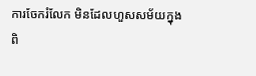ការចែករំលែក មិនដែលហួសសម័យក្នុងពិ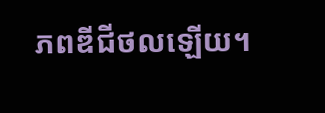ភពឌីជីថលឡើយ។